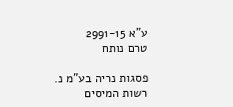ע"א 2991-15
טרם נותח

פסגות נריה בע"מ נ. רשות המיסים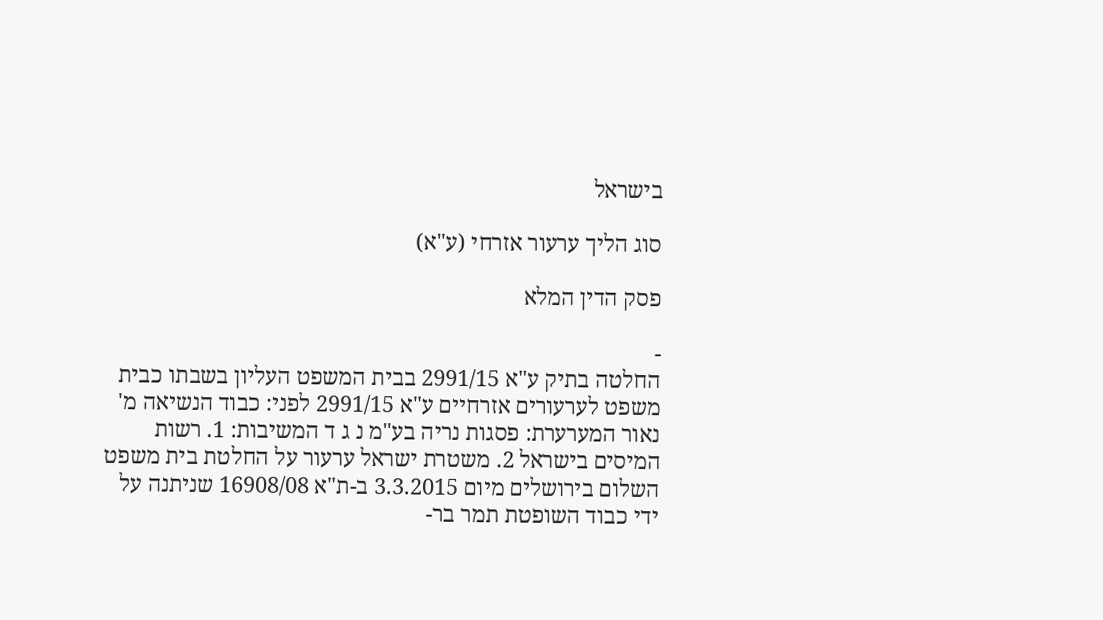בישראל

סוג הליך ערעור אזרחי (ע"א)

פסק הדין המלא

-
החלטה בתיק ע"א 2991/15 בבית המשפט העליון בשבתו כבית משפט לערעורים אזרחיים ע"א 2991/15 לפני: כבוד הנשיאה מ' נאור המערערת: פסגות נריה בע"מ נ ג ד המשיבות: 1. רשות המיסים בישראל 2. משטרת ישראל ערעור על החלטת בית משפט השלום בירושלים מיום 3.3.2015 ב-ת"א 16908/08 שניתנה על ידי כבוד השופטת תמר בר-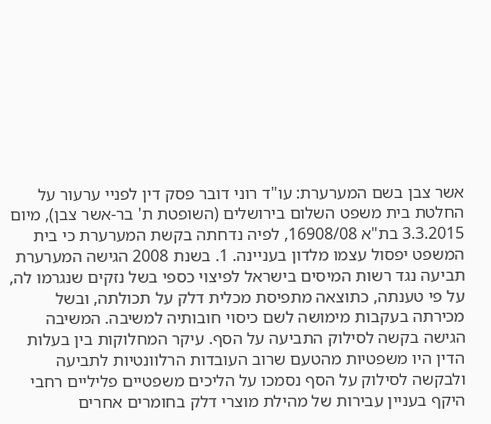אשר צבן בשם המערערת: עו"ד רוני דובר פסק דין לפניי ערעור על החלטת בית משפט השלום בירושלים (השופטת ת' בר-אשר צבן), מיום 3.3.2015 בת"א 16908/08, לפיה נדחתה בקשת המערערת כי בית המשפט יפסול עצמו מלדון בעניינה. 1. בשנת 2008 הגישה המערערת תביעה נגד רשות המיסים בישראל לפיצוי כספי בשל נזקים שנגרמו לה, על פי טענתה, כתוצאה מתפיסת מכלית דלק על תכולתה, ובשל מכירתה בעקבות מימושה לשם כיסוי חובותיה למשיבה. המשיבה הגישה בקשה לסילוק התביעה על הסף. עיקר המחלוקות בין בעלות הדין היו משפטיות מהטעם שרוב העובדות הרלוונטיות לתביעה ולבקשה לסילוק על הסף נסמכו על הליכים משפטיים פליליים רחבי היקף בעניין עבירות של מהילת מוצרי דלק בחומרים אחרים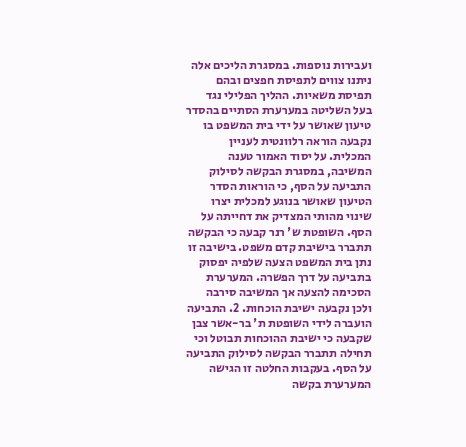ועבירות נוספות. במסגרת הליכים אלה ניתנו צווים לתפיסת חפצים ובהם תפיסת משאיות. ההליך הפלילי נגד בעל השליטה במערערת הסתיים בהסדר טיעון שאושר על ידי בית המשפט בו נקבעה הוראה רלוונטית לעניין המכלית. על יסוד האמור טענה המשיבה, במסגרת הבקשה לסילוק התביעה על הסף, כי הוראות הסדר הטיעון שאושר בנוגע למכלית יצרו שינוי מהותי המצדיק את דחייתה על הסף. השופטת ש' רנר קבעה כי הבקשה תתברר בישיבת קדם משפט. בישיבה זו נתן בית המשפט הצעה שלפיה יפסוק בתביעה על דרך הפשרה. המערערת הסכימה להצעה אך המשיבה סירבה ולכן נקבעה ישיבת הוכחות. 2. התביעה הועברה לידי השופטת ת' בר-אשר צבן שקבעה כי ישיבת ההוכחות תבוטל וכי תחילה תתברר הבקשה לסילוק התביעה על הסף. בעקבות החלטה זו הגישה המערערת בקשה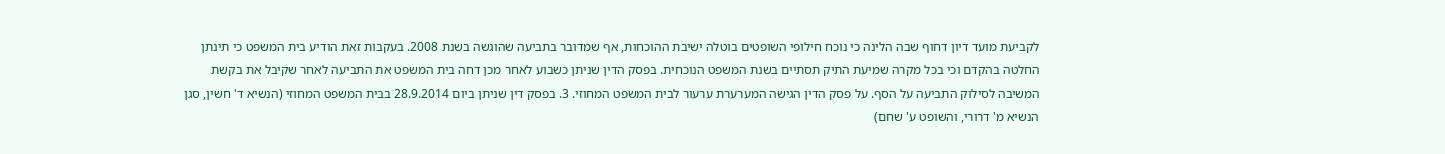לקביעת מועד דיון דחוף שבה הלינה כי נוכח חילופי השופטים בוטלה ישיבת ההוכחות, אף שמדובר בתביעה שהוגשה בשנת 2008. בעקבות זאת הודיע בית המשפט כי תינתן החלטה בהקדם וכי בכל מקרה שמיעת התיק תסתיים בשנת המשפט הנוכחית. בפסק הדין שניתן כשבוע לאחר מכן דחה בית המשפט את התביעה לאחר שקיבל את בקשת המשיבה לסילוק התביעה על הסף. על פסק הדין הגישה המערערת ערעור לבית המשפט המחוזי. 3. בפסק דין שניתן ביום 28.9.2014 בבית המשפט המחוזי (הנשיא ד' חשין, סגן הנשיא מ' דרורי, והשופט ע' שחם)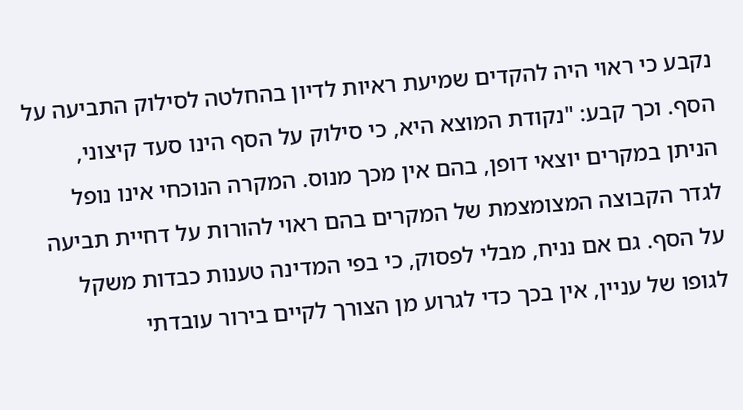נקבע כי ראוי היה להקדים שמיעת ראיות לדיון בהחלטה לסילוק התביעה על הסף. וכך קבע: "נקודת המוצא היא, כי סילוק על הסף הינו סעד קיצוני, הניתן במקרים יוצאי דופן, בהם אין מכך מנוס. המקרה הנוכחי אינו נופל לגדר הקבוצה המצומצמת של המקרים בהם ראוי להורות על דחיית תביעה על הסף. גם אם נניח, מבלי לפסוק, כי בפי המדינה טענות כבדות משקל לגופו של עניין, אין בכך כדי לגרוע מן הצורך לקיים בירור עובדתי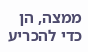ממצה, הן כדי להכריע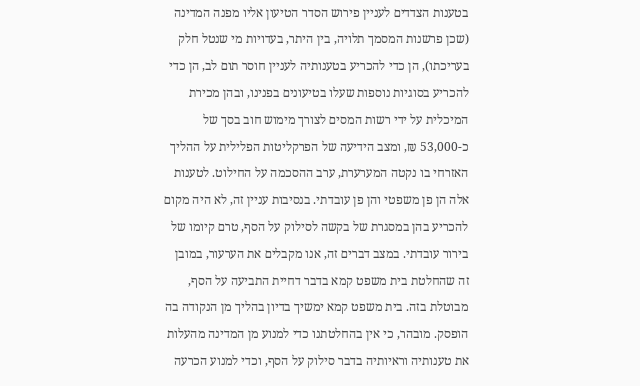בטענות הצדדים לעניין פירוש הסדר הטיעון אליו מפנה המדינה (שכן פרשנות המסמך תלויה, בין היתר, בעדויות מי שנטל חלק בעריכתו), הן כדי להכריע בטענותיה לעניין חוסר תום לב, הן כדי להכריע בסוגיות נוספות שעלו בטיעונים בפנינו, ובהן מכירת המיכלית על ידי רשות המסים לצורך מימוש חוב בסך של כ-53,000 ₪, ומצב הידיעה של הפרקליטות הפלילית על ההליך האזרחי בו נקטה המערערת, ערב ההסכמה על החילוט. לטענות אלה הן פן משפטי והן פן עובדתי. בנסיבות עניין זה, לא היה מקום להכריע בהן במסגרת של בקשה לסילוק על הסף, טרם קיומו של בירור עובדתי. במצב דברים זה, אנו מקבלים את הערעור, במובן זה שהחלטת בית משפט קמא בדבר דחיית התביעה על הסף, מבוטלת בזה. בית משפט קמא ימשיך בדיון בהליך מן הנקודה בה הופסק. מובהר, כי אין בהחלטתנו כדי למנוע מן המדינה מהעלות את טענותיה וראיותיה בדבר סילוק על הסף, וכדי למנוע הכרעה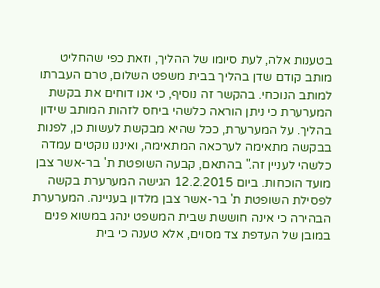בטענות אלה, לעת סיומו של ההליך, וזאת כפי שהחליט מותב קודם שדן בהליך בבית משפט השלום, טרם העברתו למותב הנוכחי. בהקשר זה נוסיף, כי אנו דוחים את בקשת המערערת כי ניתן הוראה כלשהי ביחס לזהות המותב שידון בהליך. על המערערת, ככל שהיא מבקשת לעשות כן, לפנות בבקשה מתאימה לערכאה המתאימה, ואיננו נוקטים עמדה כלשהי לעניין זה." בהתאם, קבעה השופטת ת' בר-אשר צבן מועד הוכחות. ביום 12.2.2015 הגישה המערערת בקשה לפסילת השופטת ת' בר-אשר צבן מלדון בעניינה. המערערת הבהירה כי אינה חוששת שבית המשפט ינהג במשוא פנים במובן של העדפת צד מסוים, אלא טענה כי בית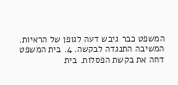המשפט כבר גיבש דעה לגופן של הראיות. המשיבה התנגדה לבקשה. 4. בית המשפט דחה את בקשת הפסלות. בית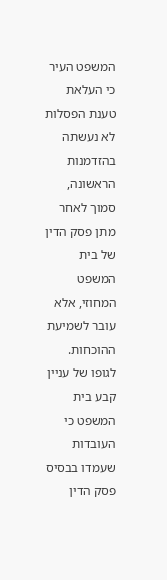המשפט העיר כי העלאת טענת הפסלות לא נעשתה בהזדמנות הראשונה, סמוך לאחר מתן פסק הדין של בית המשפט המחוזי, אלא עובר לשמיעת ההוכחות. לגופו של עניין קבע בית המשפט כי העובדות שעמדו בבסיס פסק הדין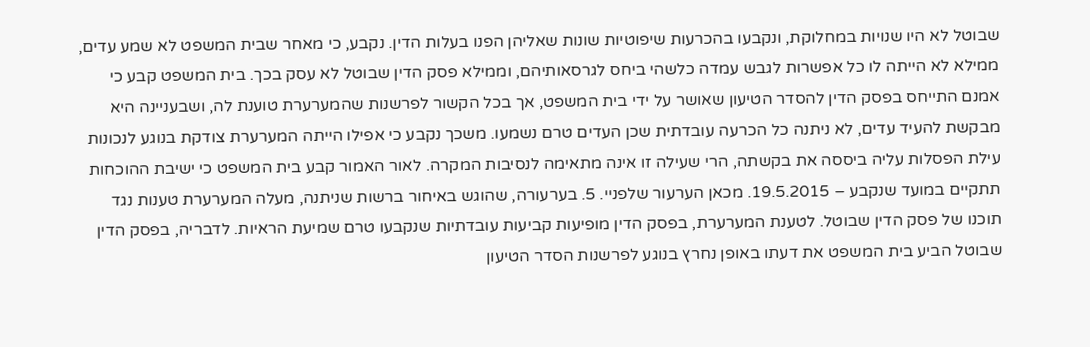שבוטל לא היו שנויות במחלוקת, ונקבעו בהכרעות שיפוטיות שונות שאליהן הפנו בעלות הדין. נקבע, כי מאחר שבית המשפט לא שמע עדים, ממילא לא הייתה לו כל אפשרות לגבש עמדה כלשהי ביחס לגרסאותיהם, וממילא פסק הדין שבוטל לא עסק בכך. בית המשפט קבע כי אמנם התייחס בפסק הדין להסדר הטיעון שאושר על ידי בית המשפט, אך בכל הקשור לפרשנות שהמערערת טוענת לה, ושבעניינה היא מבקשת להעיד עדים, לא ניתנה כל הכרעה עובדתית שכן העדים טרם נשמעו. משכך נקבע כי אפילו הייתה המערערת צודקת בנוגע לנכונות עילת הפסלות עליה ביססה את בקשתה, הרי שעילה זו אינה מתאימה לנסיבות המקרה. לאור האמור קבע בית המשפט כי ישיבת ההוכחות תתקיים במועד שנקבע – 19.5.2015. מכאן הערעור שלפניי. 5. בערעורה, שהוגש באיחור ברשות שניתנה, מעלה המערערת טענות נגד תוכנו של פסק הדין שבוטל. לטענת המערערת, בפסק הדין מופיעות קביעות עובדתיות שנקבעו טרם שמיעת הראיות. לדבריה, בפסק הדין שבוטל הביע בית המשפט את דעתו באופן נחרץ בנוגע לפרשנות הסדר הטיעון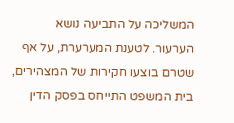המשליכה על התביעה נושא הערעור. לטענת המערערת, על אף שטרם בוצעו חקירות של המצהירים, בית המשפט התייחס בפסק הדין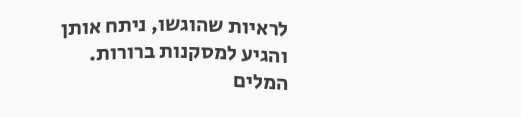לראיות שהוגשו, ניתח אותן והגיע למסקנות ברורות. המלים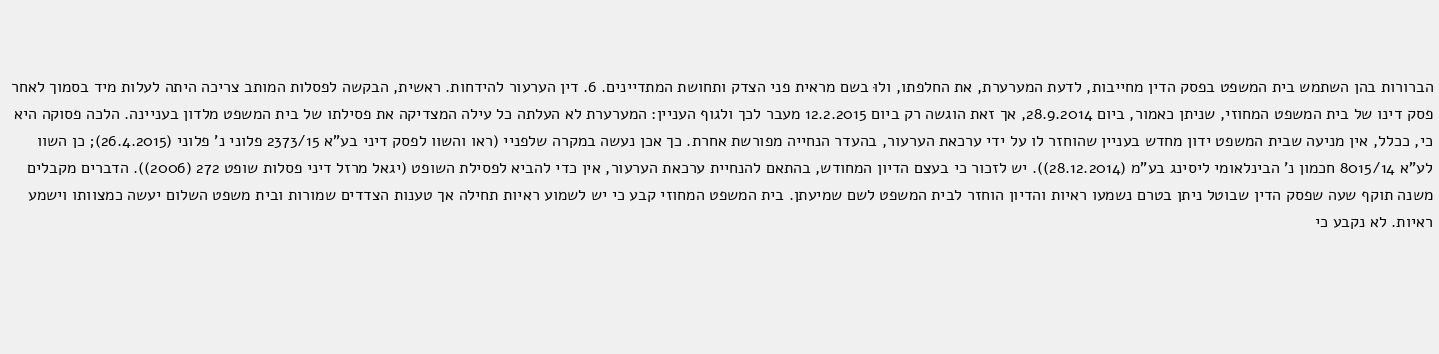הברורות בהן השתמש בית המשפט בפסק הדין מחייבות, לדעת המערערת, את החלפתו, ולוּ בשם מראית פני הצדק ותחושת המתדיינים. 6. דין הערעור להידחות. ראשית, הבקשה לפסלות המותב צריכה היתה לעלות מיד בסמוך לאחר פסק דינו של בית המשפט המחוזי, שניתן כאמור, ביום 28.9.2014, אך זאת הוגשה רק ביום 12.2.2015 מעבר לכך ולגוף העניין: המערערת לא העלתה כל עילה המצדיקה את פסילתו של בית המשפט מלדון בעניינה. הלכה פסוקה היא כי, ככלל, אין מניעה שבית המשפט ידון מחדש בעניין שהוחזר לו על ידי ערכאת הערעור, בהעדר הנחייה מפורשת אחרת. כך אכן נעשה במקרה שלפניי (ראו והשוו לפסק דיני בע"א 2373/15 פלוני נ' פלוני (26.4.2015); כן השוו לע"א 8015/14 חכמון נ' הבינלאומי ליסינג בע"מ (28.12.2014)). יש לזכור כי בעצם הדיון המחודש, בהתאם להנחיית ערכאת הערעור, אין כדי להביא לפסילת השופט (יגאל מרזל דיני פסלות שופט 272 (2006)). הדברים מקבלים משנה תוקף שעה שפסק הדין שבוטל ניתן בטרם נשמעו ראיות והדיון הוחזר לבית המשפט לשם שמיעתן. בית המשפט המחוזי קבע כי יש לשמוע ראיות תחילה אך טענות הצדדים שמורות ובית משפט השלום יעשה כמצוותו וישמע ראיות. לא נקבע כי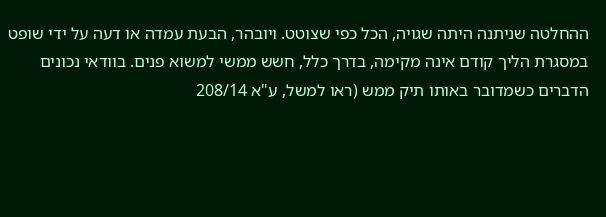ההחלטה שניתנה היתה שגויה, הכל כפי שצוטט. ויובהר, הבעת עמדה או דעה על ידי שופט במסגרת הליך קודם אינה מקימה, בדרך כלל, חשש ממשי למשוא פנים. בוודאי נכונים הדברים כשמדובר באותו תיק ממש (ראו למשל, ע"א 208/14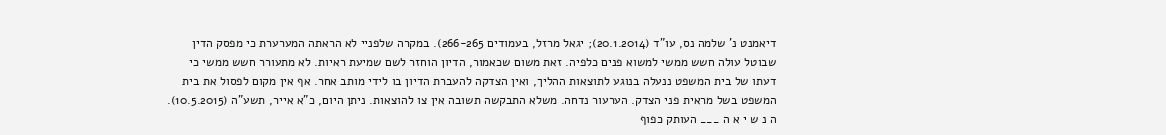דיאמנט נ' שלמה נס, עו"ד (20.1.2014); יגאל מרזל, בעמודים 266-265). במקרה שלפניי לא הראתה המערערת כי מפסק הדין שבוטל עולה חשש ממשי למשוא פנים כלפיה. זאת משום שכאמור, הדיון הוחזר לשם שמיעת ראיות. לא מתעורר חשש ממשי כי דעתו של בית המשפט ננעלה בנוגע לתוצאות ההליך, ואין הצדקה להעברת הדיון בו לידי מותב אחר. אף אין מקום לפסול את בית המשפט בשל מראית פני הצדק. הערעור נדחה. משלא התבקשה תשובה אין צו להוצאות. ניתן היום, כ"א אייר, תשע"ה (10.5.2015). ה נ ש י א ה ___ העותק כפוף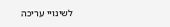לשינויי עריכה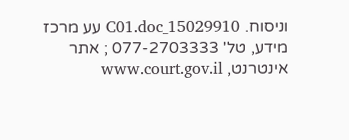וניסוח. 15029910_C01.doc עע מרכז מידע, טל' 077-2703333 ; אתר אינטרנט, www.court.gov.il